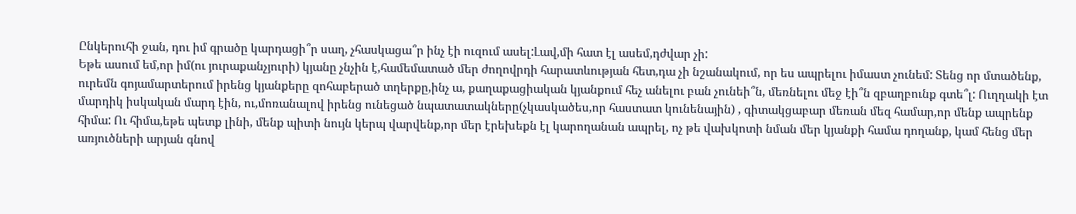Ընկերուհի ջան, դու իմ գրածը կարդացի՞ր սաղ, չհասկացա՞ր ինչ էի ուզում ասել:Լավ,մի հատ էլ ասեմ,դժվար չի:
Եթե ասում եմ,որ իմ(ու յուրաքանչյուրի) կյանը չնչին է,համեմատած մեր ժողովրդի հարատևության հետ,դա չի նշանակում, որ ես ապրելու իմաստ չունեմ: Տենց որ մտածենք, ուրեմն գոյամարտերում իրենց կյանքերը զոհաբերած տղերքը,ինչ ա, քաղաքացիական կյանքում հեչ անելու բան չունեի՞ն, մեռնելու մեջ էի՞ն զբաղբունք գտե՞լ: Ուղղակի էտ մարդիկ իսկական մարդ էին, ու,մոռանալով իրենց ունեցած նպատատակները(չկասկածես,որ հաստատ կունենային) , գիտակցաբար մեռան մեզ համար,որ մենք ապրենք հիմա: Ու հիմա,եթե պետք լինի, մենք պիտի նույն կերպ վարվենք,որ մեր էրեխեքն էլ կարողանան ապրել, ոչ թե վախկոտի նման մեր կյանքի համա դողանք, կամ հենց մեր առյուծների արյան գնով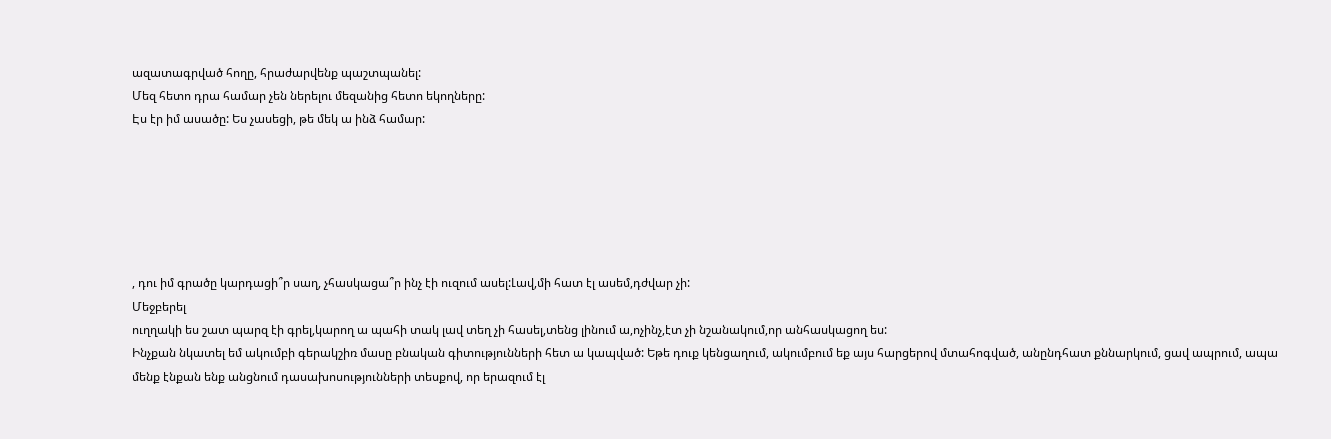ազատագրված հողը, հրաժարվենք պաշտպանել:
Մեզ հետո դրա համար չեն ներելու մեզանից հետո եկողները:
Էս էր իմ ասածը: Ես չասեցի, թե մեկ ա ինձ համար:






, դու իմ գրածը կարդացի՞ր սաղ, չհասկացա՞ր ինչ էի ուզում ասել:Լավ,մի հատ էլ ասեմ,դժվար չի:
Մեջբերել
ուղղակի ես շատ պարզ էի գրել,կարող ա պահի տակ լավ տեղ չի հասել,տենց լինում ա,ոչինչ,էտ չի նշանակում,որ անհասկացող ես:
Ինչքան նկատել եմ ակումբի գերակշիռ մասը բնական գիտությունների հետ ա կապված: Եթե դուք կենցաղում, ակումբում եք այս հարցերով մտահոգված, անընդհատ քննարկում, ցավ ապրում, ապա մենք էնքան ենք անցնում դասախոսությունների տեսքով, որ երազում էլ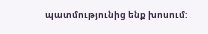պատմությունից ենք խոսում: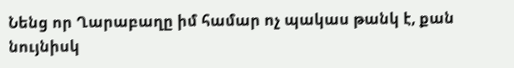Նենց որ Ղարաբաղը իմ համար ոչ պակաս թանկ է, քան նույնիսկ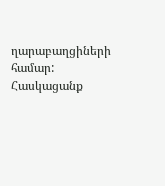ղարաբաղցիների համար:
Հասկացանք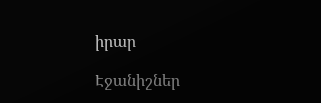իրար

Էջանիշներ